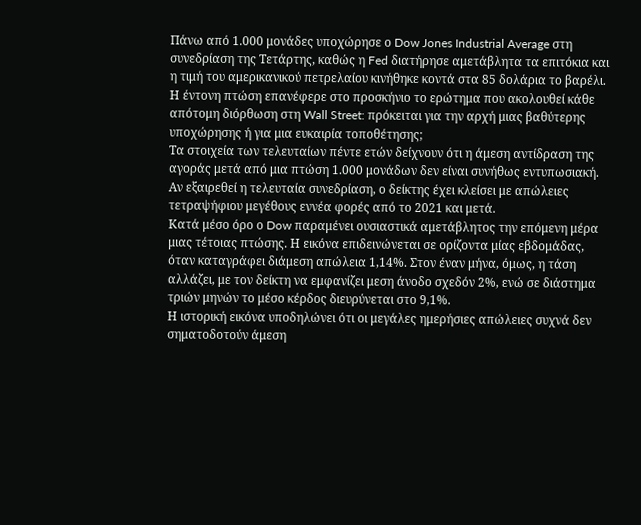Πάνω από 1.000 μονάδες υποχώρησε ο Dow Jones Industrial Average στη συνεδρίαση της Τετάρτης, καθώς η Fed διατήρησε αμετάβλητα τα επιτόκια και η τιμή του αμερικανικού πετρελαίου κινήθηκε κοντά στα 85 δολάρια το βαρέλι. Η έντονη πτώση επανέφερε στο προσκήνιο το ερώτημα που ακολουθεί κάθε απότομη διόρθωση στη Wall Street: πρόκειται για την αρχή μιας βαθύτερης υποχώρησης ή για μια ευκαιρία τοποθέτησης;
Τα στοιχεία των τελευταίων πέντε ετών δείχνουν ότι η άμεση αντίδραση της αγοράς μετά από μια πτώση 1.000 μονάδων δεν είναι συνήθως εντυπωσιακή. Αν εξαιρεθεί η τελευταία συνεδρίαση, ο δείκτης έχει κλείσει με απώλειες τετραψήφιου μεγέθους εννέα φορές από το 2021 και μετά.
Κατά μέσο όρο ο Dow παραμένει ουσιαστικά αμετάβλητος την επόμενη μέρα μιας τέτοιας πτώσης. Η εικόνα επιδεινώνεται σε ορίζοντα μίας εβδομάδας, όταν καταγράφει διάμεση απώλεια 1,14%. Στον έναν μήνα, όμως, η τάση αλλάζει, με τον δείκτη να εμφανίζει μεση άνοδο σχεδόν 2%, ενώ σε διάστημα τριών μηνών το μέσο κέρδος διευρύνεται στο 9,1%.
Η ιστορική εικόνα υποδηλώνει ότι οι μεγάλες ημερήσιες απώλειες συχνά δεν σηματοδοτούν άμεση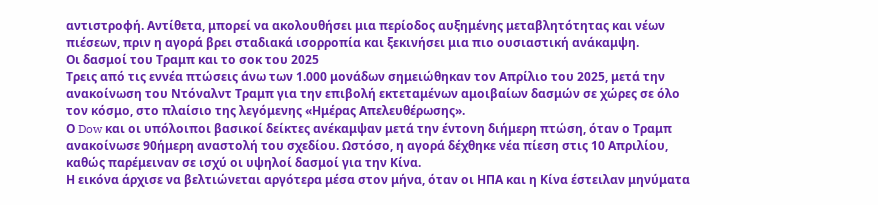αντιστροφή. Αντίθετα, μπορεί να ακολουθήσει μια περίοδος αυξημένης μεταβλητότητας και νέων πιέσεων, πριν η αγορά βρει σταδιακά ισορροπία και ξεκινήσει μια πιο ουσιαστική ανάκαμψη.
Οι δασμοί του Τραμπ και το σοκ του 2025
Τρεις από τις εννέα πτώσεις άνω των 1.000 μονάδων σημειώθηκαν τον Απρίλιο του 2025, μετά την ανακοίνωση του Ντόναλντ Τραμπ για την επιβολή εκτεταμένων αμοιβαίων δασμών σε χώρες σε όλο τον κόσμο, στο πλαίσιο της λεγόμενης «Ημέρας Απελευθέρωσης».
Ο Dow και οι υπόλοιποι βασικοί δείκτες ανέκαμψαν μετά την έντονη διήμερη πτώση, όταν ο Τραμπ ανακοίνωσε 90ήμερη αναστολή του σχεδίου. Ωστόσο, η αγορά δέχθηκε νέα πίεση στις 10 Απριλίου, καθώς παρέμειναν σε ισχύ οι υψηλοί δασμοί για την Κίνα.
Η εικόνα άρχισε να βελτιώνεται αργότερα μέσα στον μήνα, όταν οι ΗΠΑ και η Κίνα έστειλαν μηνύματα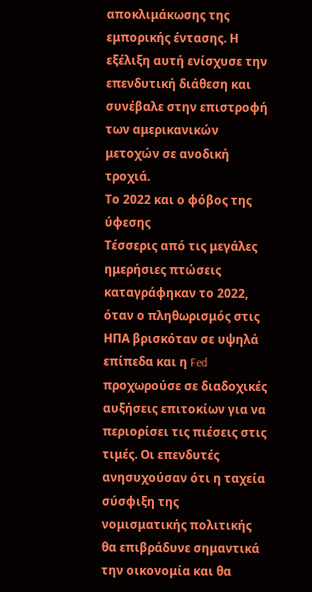αποκλιμάκωσης της εμπορικής έντασης. Η εξέλιξη αυτή ενίσχυσε την επενδυτική διάθεση και συνέβαλε στην επιστροφή των αμερικανικών μετοχών σε ανοδική τροχιά.
Το 2022 και ο φόβος της ύφεσης
Τέσσερις από τις μεγάλες ημερήσιες πτώσεις καταγράφηκαν το 2022, όταν ο πληθωρισμός στις ΗΠΑ βρισκόταν σε υψηλά επίπεδα και η Fed προχωρούσε σε διαδοχικές αυξήσεις επιτοκίων για να περιορίσει τις πιέσεις στις τιμές. Οι επενδυτές ανησυχούσαν ότι η ταχεία σύσφιξη της νομισματικής πολιτικής θα επιβράδυνε σημαντικά την οικονομία και θα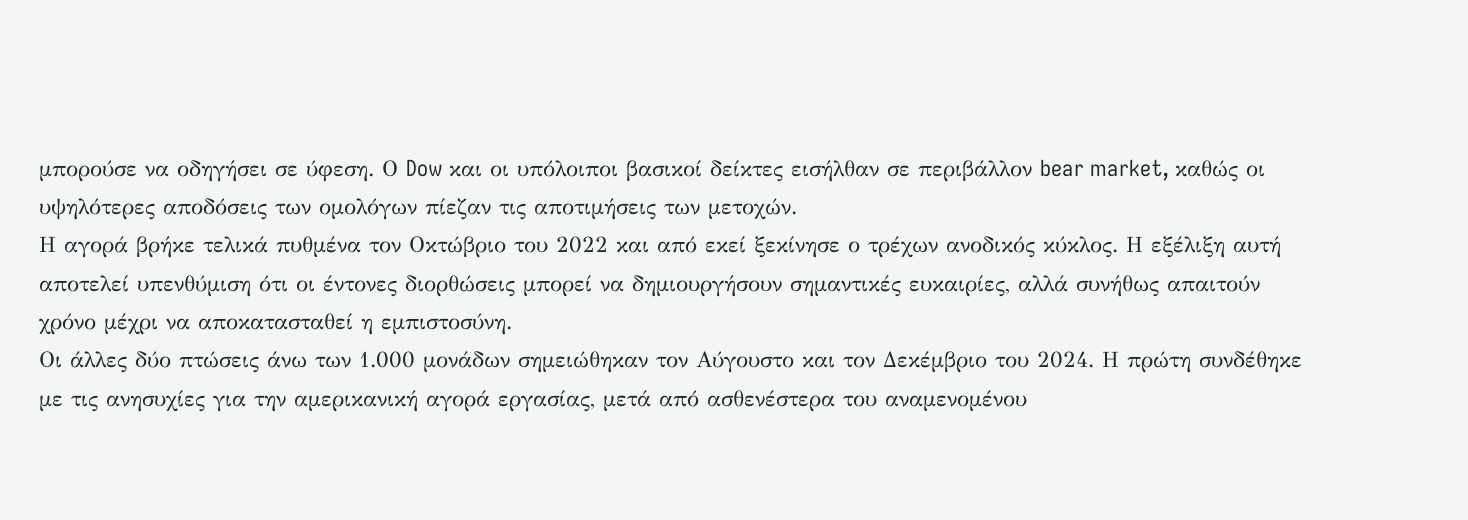μπορούσε να οδηγήσει σε ύφεση. Ο Dow και οι υπόλοιποι βασικοί δείκτες εισήλθαν σε περιβάλλον bear market, καθώς οι υψηλότερες αποδόσεις των ομολόγων πίεζαν τις αποτιμήσεις των μετοχών.
Η αγορά βρήκε τελικά πυθμένα τον Οκτώβριο του 2022 και από εκεί ξεκίνησε ο τρέχων ανοδικός κύκλος. Η εξέλιξη αυτή αποτελεί υπενθύμιση ότι οι έντονες διορθώσεις μπορεί να δημιουργήσουν σημαντικές ευκαιρίες, αλλά συνήθως απαιτούν χρόνο μέχρι να αποκατασταθεί η εμπιστοσύνη.
Οι άλλες δύο πτώσεις άνω των 1.000 μονάδων σημειώθηκαν τον Αύγουστο και τον Δεκέμβριο του 2024. Η πρώτη συνδέθηκε με τις ανησυχίες για την αμερικανική αγορά εργασίας, μετά από ασθενέστερα του αναμενομένου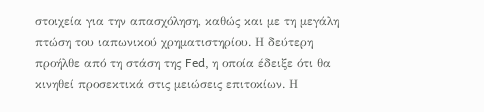στοιχεία για την απασχόληση, καθώς και με τη μεγάλη πτώση του ιαπωνικού χρηματιστηρίου. Η δεύτερη προήλθε από τη στάση της Fed, η οποία έδειξε ότι θα κινηθεί προσεκτικά στις μειώσεις επιτοκίων. Η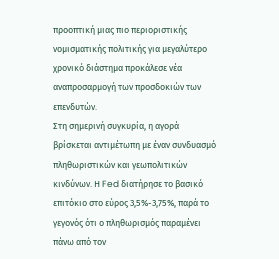προοπτική μιας πιο περιοριστικής νομισματικής πολιτικής για μεγαλύτερο χρονικό διάστημα προκάλεσε νέα αναπροσαρμογή των προσδοκιών των επενδυτών.
Στη σημερινή συγκυρία, η αγορά βρίσκεται αντιμέτωπη με έναν συνδυασμό πληθωριστικών και γεωπολιτικών κινδύνων. Η Fed διατήρησε το βασικό επιτόκιο στο εύρος 3,5%-3,75%, παρά το γεγονός ότι ο πληθωρισμός παραμένει πάνω από τον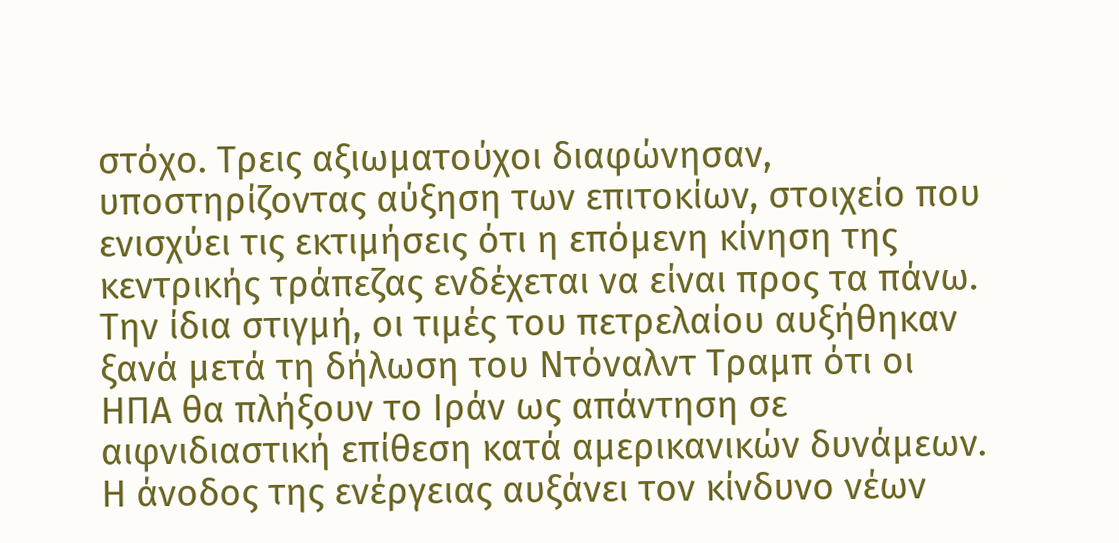στόχο. Τρεις αξιωματούχοι διαφώνησαν, υποστηρίζοντας αύξηση των επιτοκίων, στοιχείο που ενισχύει τις εκτιμήσεις ότι η επόμενη κίνηση της κεντρικής τράπεζας ενδέχεται να είναι προς τα πάνω.
Την ίδια στιγμή, οι τιμές του πετρελαίου αυξήθηκαν ξανά μετά τη δήλωση του Ντόναλντ Τραμπ ότι οι ΗΠΑ θα πλήξουν το Ιράν ως απάντηση σε αιφνιδιαστική επίθεση κατά αμερικανικών δυνάμεων. Η άνοδος της ενέργειας αυξάνει τον κίνδυνο νέων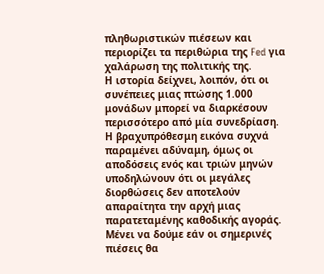πληθωριστικών πιέσεων και περιορίζει τα περιθώρια της Fed για χαλάρωση της πολιτικής της.
Η ιστορία δείχνει, λοιπόν, ότι οι συνέπειες μιας πτώσης 1.000 μονάδων μπορεί να διαρκέσουν περισσότερο από μία συνεδρίαση. Η βραχυπρόθεσμη εικόνα συχνά παραμένει αδύναμη, όμως οι αποδόσεις ενός και τριών μηνών υποδηλώνουν ότι οι μεγάλες διορθώσεις δεν αποτελούν απαραίτητα την αρχή μιας παρατεταμένης καθοδικής αγοράς. Μένει να δούμε εάν οι σημερινές πιέσεις θα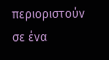περιοριστούν σε ένα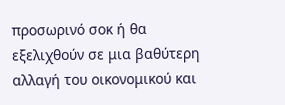προσωρινό σοκ ή θα εξελιχθούν σε μια βαθύτερη αλλαγή του οικονομικού και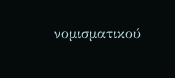νομισματικού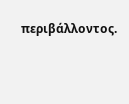περιβάλλοντος.